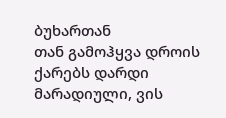ბუხართან
თან გამოჰყვა დროის ქარებს დარდი მარადიული, ვის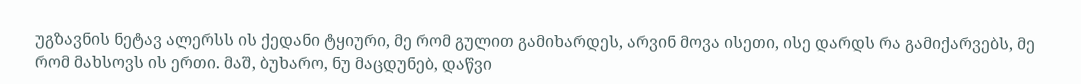უგზავნის ნეტავ ალერსს ის ქედანი ტყიური, მე რომ გულით გამიხარდეს, არვინ მოვა ისეთი, ისე დარდს რა გამიქარვებს, მე რომ მახსოვს ის ერთი. მაშ, ბუხარო, ნუ მაცდუნებ, დაწვი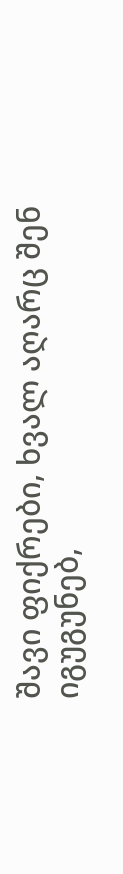შავი ფიქრები, ხვალ აღარც შენ იგუგუნებ,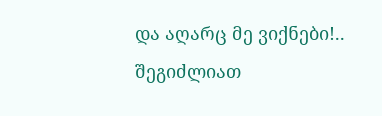და აღარც მე ვიქნები!..
შეგიძლიათ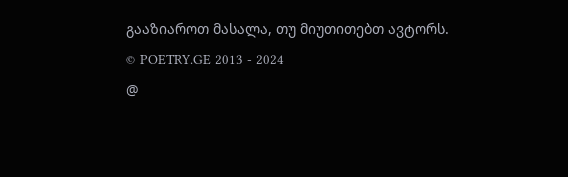გააზიაროთ მასალა, თუ მიუთითებთ ავტორს.
© POETRY.GE 2013 - 2024
@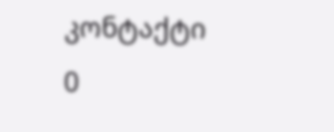კონტაქტი
0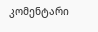კომენტარი